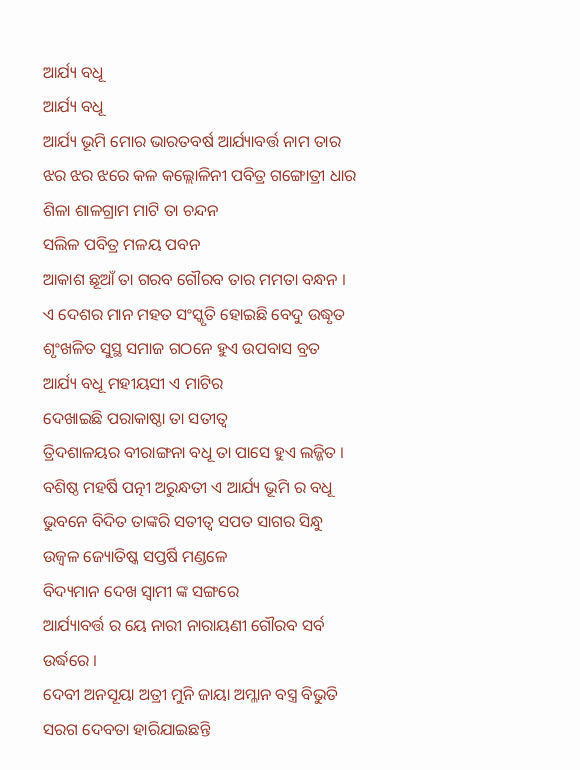ଆର୍ଯ୍ୟ ବଧୂ
ଆର୍ଯ୍ୟ ବଧୂ
ଆର୍ଯ୍ୟ ଭୂମି ମୋର ଭାରତବର୍ଷ ଆର୍ଯ୍ୟାବର୍ତ୍ତ ନାମ ତାର
ଝର ଝର ଝରେ କଳ କଲ୍ଲୋଳିନୀ ପବିତ୍ର ଗଙ୍ଗୋତ୍ରୀ ଧାର
ଶିଳା ଶାଳଗ୍ରାମ ମାଟି ତା ଚନ୍ଦନ
ସଲିଳ ପବିତ୍ର ମଳୟ ପବନ
ଆକାଶ ଛୂଆଁ ତା ଗରବ ଗୌରବ ତାର ମମତା ବନ୍ଧନ ।
ଏ ଦେଶର ମାନ ମହତ ସଂସ୍କୃତି ହୋଇଛି ବେଦୁ ଉଦ୍ଧୃତ
ଶୃଂଖଳିତ ସୁସ୍ଥ ସମାଜ ଗଠନେ ହୁଏ ଉପବାସ ବ୍ରତ
ଆର୍ଯ୍ୟ ବଧୂ ମହୀୟସୀ ଏ ମାଟିର
ଦେଖାଇଛି ପରାକାଷ୍ଠା ତା ସତୀତ୍ଵ
ତ୍ରିଦଶାଳୟର ବୀରାଙ୍ଗନା ବଧୂ ତା ପାସେ ହୁଏ ଲଜ୍ଜିତ ।
ବଶିଷ୍ଠ ମହର୍ଷି ପତ୍ନୀ ଅରୁନ୍ଧତୀ ଏ ଆର୍ଯ୍ୟ ଭୂମି ର ବଧୂ
ଭୁବନେ ବିଦିତ ତାଙ୍କରି ସତୀତ୍ଵ ସପତ ସାଗର ସିନ୍ଧୁ
ଉଜ୍ଵଳ ଜ୍ୟୋତିଷ୍କ ସପ୍ତର୍ଷି ମଣ୍ଡଳେ
ବିଦ୍ୟମାନ ଦେଖ ସ୍ଵାମୀ ଙ୍କ ସଙ୍ଗରେ
ଆର୍ଯ୍ୟାବର୍ତ୍ତ ର ୟେ ନାରୀ ନାରାୟଣୀ ଗୌରବ ସର୍ବ ଉର୍ଦ୍ଧରେ ।
ଦେବୀ ଅନସୂୟା ଅତ୍ରୀ ମୁନି ଜାୟା ଅମ୍ଳାନ ବସ୍ତ୍ର ବିଭୁତି
ସରଗ ଦେବତା ହାରିଯାଇଛନ୍ତି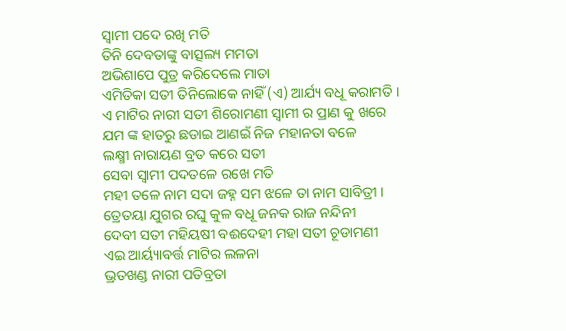ସ୍ଵାମୀ ପଦେ ରଖି ମତି
ତିନି ଦେବତାଙ୍କୁ ବାତ୍ସଲ୍ୟ ମମତା
ଅଭିଶାପେ ପୁତ୍ର କରିଦେଲେ ମାତା
ଏମିତିକା ସତୀ ତିନିଲୋକେ ନାହିଁ (ଏ) ଆର୍ଯ୍ୟ ବଧୂ କରାମତି ।
ଏ ମାଟିର ନାରୀ ସତୀ ଶିରୋମଣୀ ସ୍ଵାମୀ ର ପ୍ରାଣ କୁ ଖରେ
ଯମ ଙ୍କ ହାତରୁ ଛଡାଇ ଆଣଇଁ ନିଜ ମହାନତା ବଳେ
ଲକ୍ଷ୍ମୀ ନାରାୟଣ ବ୍ରତ କରେ ସତୀ
ସେବା ସ୍ଵାମୀ ପଦତଳେ ରଖେ ମତି
ମହୀ ତଳେ ନାମ ସଦା ଜହ୍ନ ସମ ଝଳେ ତା ନାମ ସାବିତ୍ରୀ ।
ତ୍ରେତୟା ଯୁଗର ରଘୁ କୁଳ ବଧୂ ଜନକ ରାଜ ନନ୍ଦିନୀ
ଦେବୀ ସତୀ ମହିୟଷୀ ବଈଦେହୀ ମହା ସତୀ ଚୂଡାମଣୀ
ଏଇ ଆର୍ୟ୍ୟାବର୍ତ୍ତ ମାଟିର ଲଳନା
ଭ୍ରତଖଣ୍ଡ ନାରୀ ପତିବ୍ରତା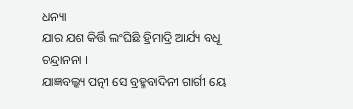ଧନ୍ୟା
ଯାର ଯଶ କିର୍ତ୍ତି ଲଂଘିଛି ହ୍ରିମାଦ୍ରି ଆର୍ଯ୍ୟ ବଧୂ ଚନ୍ଦ୍ରାନନା ।
ଯାଜ୍ଞବଲ୍କ୍ୟ ପତ୍ନୀ ସେ ବ୍ରହ୍ମବାଦିନୀ ଗାର୍ଗୀ ୟେ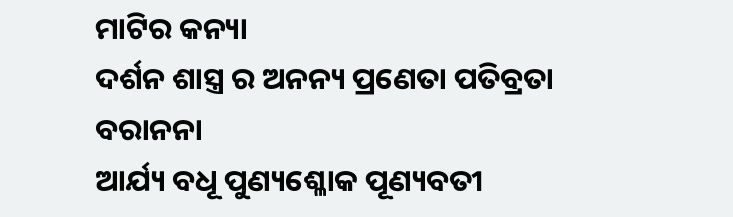ମାଟିର କନ୍ୟା
ଦର୍ଶନ ଶାସ୍ତ୍ର ର ଅନନ୍ୟ ପ୍ରଣେତା ପତିବ୍ରତା ବରାନନା
ଆର୍ଯ୍ୟ ବଧୂ ପୁଣ୍ୟଶ୍ଳୋକ ପୂଣ୍ୟବତୀ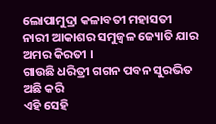ଲୋପାମୁଦ୍ରା କଳାବତୀ ମହାସତୀ
ନାରୀ ଆକାଶର ସମୁଜ୍ଵଳ ଜ୍ୟୋତି ଯାର ଅମର କିରତୀ ।
ଗାଉଛି ଧରିତ୍ରୀ ଗଗନ ପବନ ସୁରଭିତ ଅଛି କରି
ଏହି ସେହି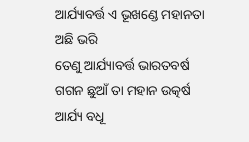ଆର୍ଯ୍ୟାବର୍ତ୍ତ ଏ ଭୂଖଣ୍ଡେ ମହାନତା ଅଛି ଭରି
ତେଣୁ ଆର୍ଯ୍ୟାବର୍ତ୍ତ ଭାରତବର୍ଷ
ଗଗନ ଛୁଆଁ ତା ମହାନ ଉତ୍କର୍ଷ
ଆର୍ଯ୍ୟ ବଧୂ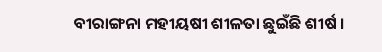ବୀରାଙ୍ଗନା ମହୀୟଷୀ ଶୀଳତା ଛୁଇଁଛି ଶୀର୍ଷ ।